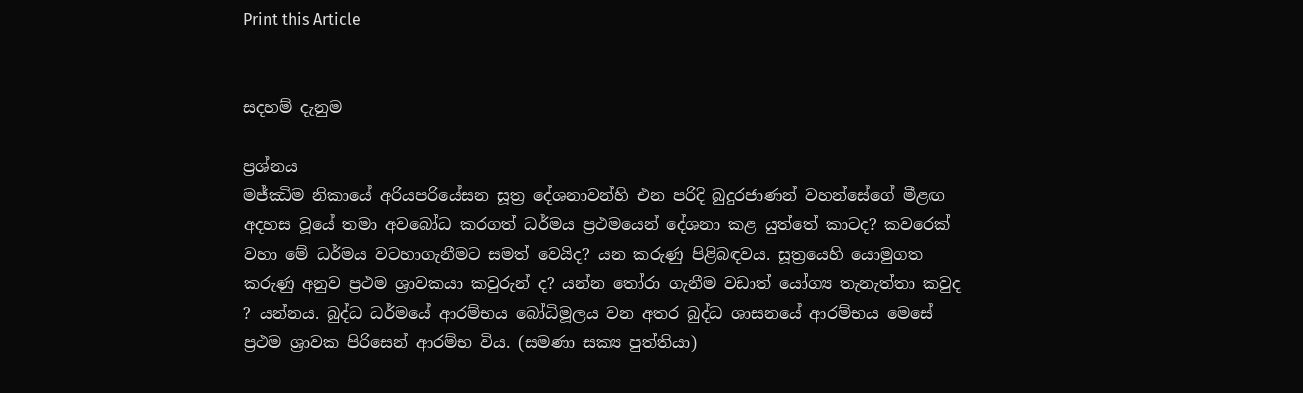Print this Article


සදහම් දැනුම

ප්‍රශ්නය
මජ්ඣිම නිකායේ අරියපරියේසන සූත්‍ර දේශනාවන්හි එන පරිදි බුදුරජාණන් වහන්සේගේ මීළඟ අදහස වූයේ තමා අවබෝධ කරගත් ධර්මය ප්‍රථමයෙන් දේශනා කළ යුත්තේ කාටද? කවරෙක් වහා මේ ධර්මය වටහාගැනීමට සමත් වෙයිද? යන කරුණු පිළිබඳවය. සූත්‍රයෙහි යොමුගත කරුණු අනුව ප්‍රථම ශ්‍රාවකයා කවුරුන් ද? යන්න තෝරා ගැනීම වඩාත් යෝග්‍ය තැනැත්තා කවුද ? යන්නය. බුද්ධ ධර්මයේ ආරම්භය බෝධිමූලය වන අතර බුද්ධ ශාසනයේ ආරම්භය මෙසේ ප්‍රථම ශ්‍රාවක පිරිසෙන් ආරම්භ විය. (සමණා සක්‍ය පුත්තියා)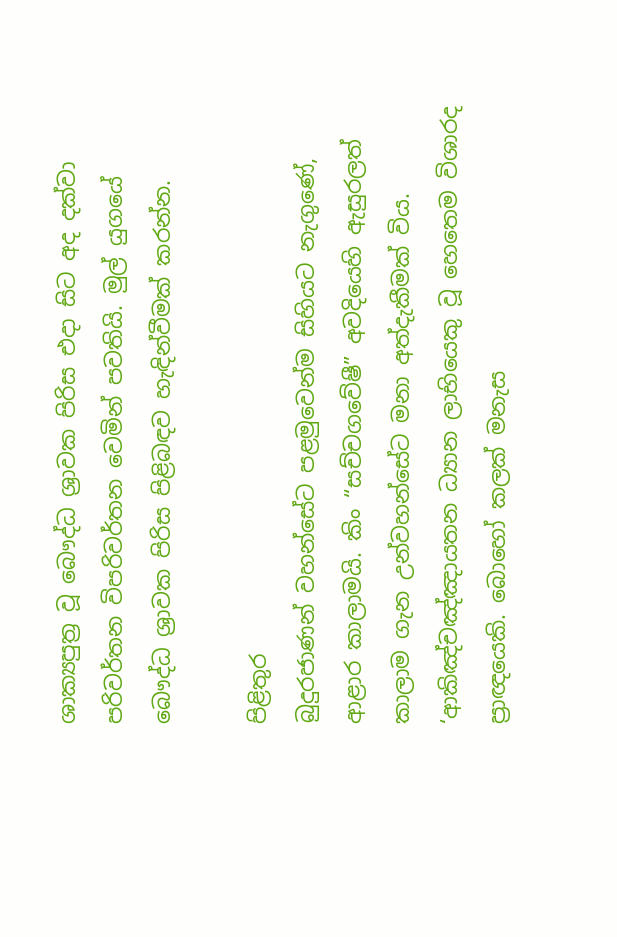ශාක්‍යපුත්‍ර වූ බෞද්ධ ශ්‍රාවක පිරිස එදා සිට අද දක්වා පරිවර්තන විපරිවර්තන වෙමින් පවතියි. මුල් යුගයේ බෞද්ධ ශ්‍රාවක පිරිස පිළිබඳව හැඳින්වීමක් කරන්න.

පිළිතුර
බුදුරජාණන් වහන්සේට පළමුවෙන්ම සිහියට නැගුණේ, ආළාර කාලාමයි. කිං “සච්චගවේෂී” අවදියෙහි ඇසුරලත් කාලාම ගැන උන්වහන්සේට මනා අත්දැකීමක් විය. ‘ආකිඤ්චඤ්ඤායතන ධ්‍යාන ලාභියෙකු වූ හෙතෙම විශාරද ප්‍රාඥයෙකි. බොහෝ කලක් මනැස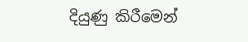දියුණු කිරීමෙන්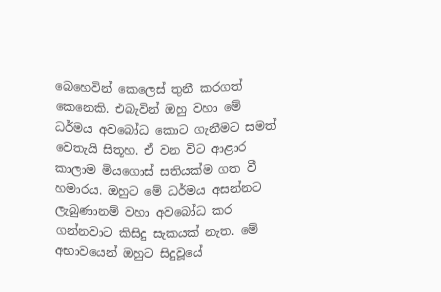බෙහෙවින් කෙලෙස් තුනී කරගත් කෙනෙකි. එබැවින් ඔහු වහා මේ ධර්මය අවබෝධ කොට ගැනීමට සමත් වෙතැයි සිතූහ. ඒ වන විට ආළාර කාලාම මියගොස් සතියක්ම ගත වී හමාරය. ඔහුට මේ ධර්මය අසන්නට ලැබුණානම් වහා අවබෝධ කර ගන්නවාට කිසිදු සැකයක් නැත. මේ අභාවයෙන් ඔහුට සිදුවූයේ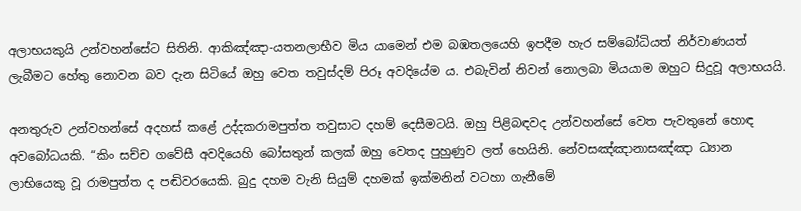අලාභයකුයි උන්වහන්සේට සිතිනි. ආකිඤ්ඤා-යතනලාභීව මිය යාමෙන් එම බඹතලයෙහි ඉපදීම හැර සම්බෝධියත් නිර්වාණයත් ලැබීමට හේතු නොවන බව දැන සිටියේ ඔහු වෙත තවුස්දම් පිරූ අවදියේම ය. එබැවින් නිවන් නොලබා මියයාම ඔහුට සිදුවූ අලාභයයි.

අනතුරුව උන්වහන්සේ අදහස් කළේ උද්දකරාමපුත්ත තවුසාට දහම් දෙසීමටයි. ඔහු පිළිබඳවද උන්වහන්සේ වෙත පැවතුනේ හොඳ අවබෝධයකි. “කිං සච්ච ගවේසී අවදියෙහි බෝසතුන් කලක් ඔහු වෙතද පුහුණුව ලත් හෙයිනි. නේවසඤ්ඤානාසඤ්ඤා ධ්‍යාන ලාභියෙකු වූ රාමපුත්ත ද පඬිවරයෙකි. බුදු දහම වැනි සියුම් දහමක් ඉක්මනින් වටහා ගැනීමේ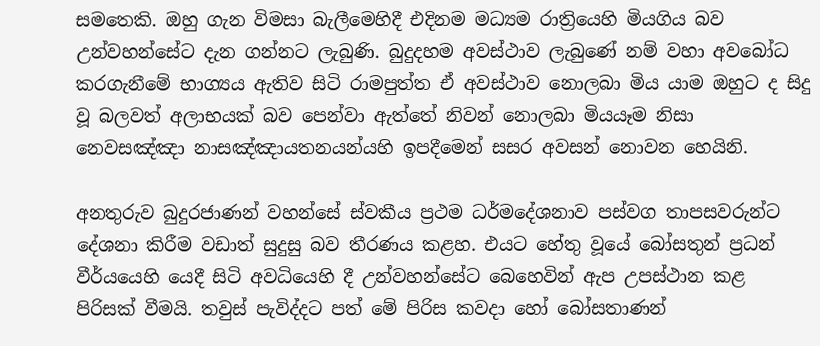සමතෙකි. ඔහු ගැන විමසා බැලීමෙහිදී එදිනම මධ්‍යම රාත්‍රියෙහි මියගිය බව උන්වහන්සේට දැන ගන්නට ලැබුණි. බුදුදහම අවස්ථාව ලැබුණේ නම් වහා අවබෝධ කරගැනීමේ භාග්‍යය ඇතිව සිටි රාමපුත්ත ඒ අවස්ථාව නොලබා මිය යාම ඔහුට ද සිදු වූ බලවත් අලාභයක් බව පෙන්වා ඇත්තේ නිවන් නොලබා මියයෑම නිසා නෙවසඤ්ඤා නාසඤ්ඤායතනයන්යහි ඉපදීමෙන් සසර අවසන් නොවන හෙයිනි.

අනතුරුව බුදුරජාණන් වහන්සේ ස්වකීය ප්‍රථම ධර්මදේශනාව පස්වග තාපසවරුන්ට දේශනා කිරීම වඩාත් සුදුසු බව තීරණය කළහ. එයට හේතු වූයේ බෝසතුන් ප්‍රධන් වීර්යයෙහි යෙදී සිටි අවධියෙහි දී උන්වහන්සේට බෙහෙවින් ඇප උපස්ථාන කළ පිරිසක් වීමයි. තවුස් පැවිද්දට පත් මේ පිරිස කවදා හෝ බෝසතාණන්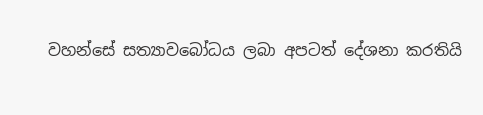වහන්සේ සත්‍යාවබෝධය ලබා අපටත් දේශනා කරතියි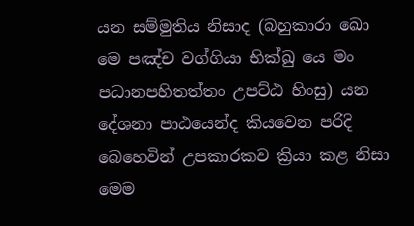යන සම්මුතිය නිසාද (බහුකාරා ඛො මෙ පඤ්ච වග්ගියා භික්ඛු යෙ මං පධානපහිතත්තං උපට්ඨ හිංසු) යන දේශනා පාඨයෙන්ද කියවෙන පරිදි බෙහෙවින් උපකාරකව ක්‍රියා කළ නිසා මෙම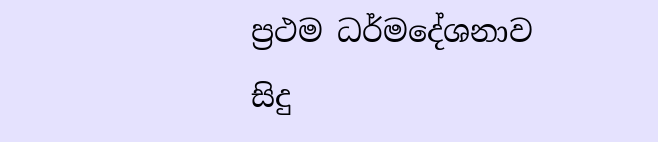ප්‍රථම ධර්මදේශනාව සිදු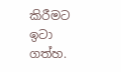කිරීමට ඉටා ගත්හ.